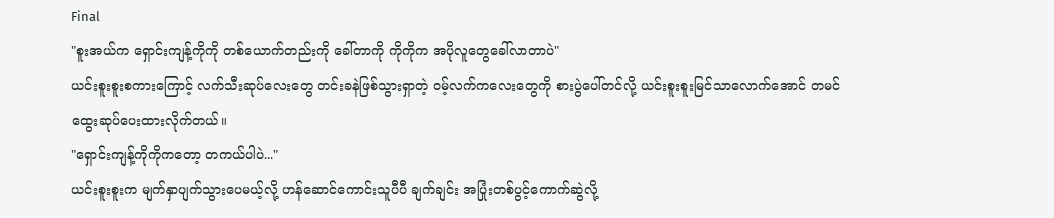Final
"စူးအယ်က ရှောင်းကျန့်ကိုကို တစ်ယောက်တည်းကို ခေါ်တာကို ကိုကိုက အပိုလူတွေခေါ်လာတာပဲ"
ယင်းစူးစူးစကားကြောင့် လက်သီးဆုပ်လေးတွေ တင်းခနဲဖြစ်သွားရှာတဲ့ ဝမ့်လက်ကလေးတွေကို စားပွဲပေါ်တင်လို့ ယင်းစူးစူးမြင်သာလောက်အောင် တမင် ထွေးဆုပ်ပေးထားလိုက်တယ်။
"ရှောင်းကျန့်ကိုကိုကတော့ တကယ်ပါပဲ..."
ယင်းစူးစူးက မျက်နှာပျက်သွားပေမယ့်လို့ ဟန်ဆောင်ကောင်းသူပီပီ ချက်ချင်း အပြုံးတစ်ပွင့်ကောက်ဆွဲလို့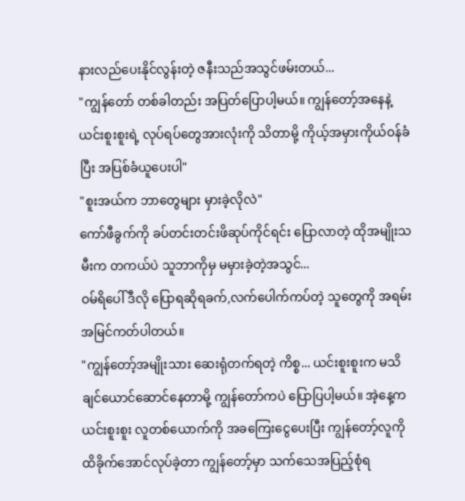နားလည်ပေးနိုင်လွန်းတဲ့ ဇနီးသည်အသွင်ဖမ်းတယ်...
"ကျွန်တော် တစ်ခါတည်း အပြတ်ပြောပါ့မယ်။ ကျွန်တော့်အနေနဲ့ ယင်းစူးစူးရဲ့ လုပ်ရပ်တွေအားလုံးကို သိတာမို့ ကိုယ့်အမှားကိုယ်ဝန်ခံပြီး အပြစ်ခံယူပေးပါ"
"စူးအယ်က ဘာတွေများ မှားခဲ့လိုလဲ"
ကော်ဖီခွက်ကို ခပ်တင်းတင်းဖိဆုပ်ကိုင်ရင်း ပြောလာတဲ့ ထိုအမျိုးသမီးက တကယ်ပဲ သူဘာကိုမှ မမှားခဲ့တဲ့အသွင်...
ဝမ်ရိပေါ် ဒီလို ပြောရဆိုရခက်,လက်ပေါက်ကပ်တဲ့ သူတွေကို အရမ်းအမြင်ကတ်ပါတယ်။
"ကျွန်တော့်အမျိုးသား ဆေးရုံတက်ရတဲ့ ကိစ္စ... ယင်းစူးစူးက မသိချင်ယောင်ဆောင်နေတာမို့ ကျွန်တော်ကပဲ ပြောပြပါ့မယ်။ အဲ့နေ့က ယင်းစူးစူး လူတစ်ယောက်ကို အခကြေးငွေပေးပြီး ကျွန်တော့်လူကို ထိခိုက်အောင်လုပ်ခဲ့တာ ကျွန်တော့်မှာ သက်သေအပြည့်စုံရ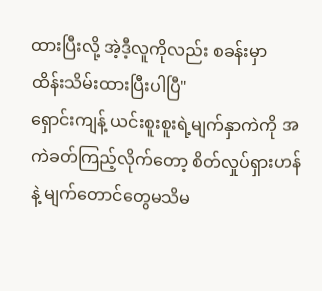ထားပြီးလို့ အဲ့ဒီ့လူကိုလည်း စခန်းမှာ ထိန်းသိမ်းထားပြီးပါပြီ"
ရှောင်းကျန့် ယင်းစူးစူးရဲ့မျက်နှာကဲကို အကဲခတ်ကြည့်လိုက်တော့ စိတ်လှုပ်ရှားဟန်နဲ့ မျက်တောင်တွေမသိမ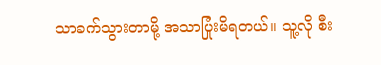သာခက်သွားတာမို့ အသာပြုံးမိရတယ်။ သူ့လို စီး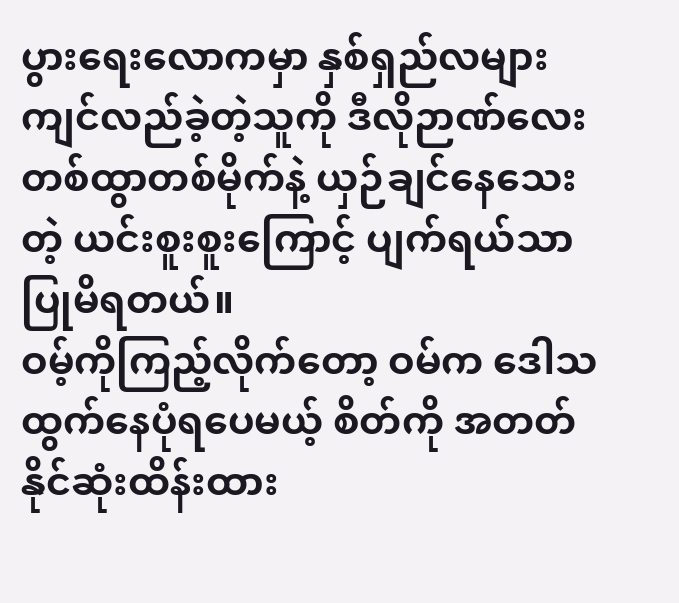ပွားရေးလောကမှာ နှစ်ရှည်လများကျင်လည်ခဲ့တဲ့သူကို ဒီလိုဉာဏ်လေး တစ်ထွာတစ်မိုက်နဲ့ ယှဉ်ချင်နေသေးတဲ့ ယင်းစူးစူးကြောင့် ပျက်ရယ်သာပြုမိရတယ်။
ဝမ့်ကိုကြည့်လိုက်တော့ ဝမ်က ဒေါသထွက်နေပုံရပေမယ့် စိတ်ကို အတတ်နိုင်ဆုံးထိန်းထား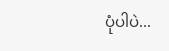ပုံပါပဲ...